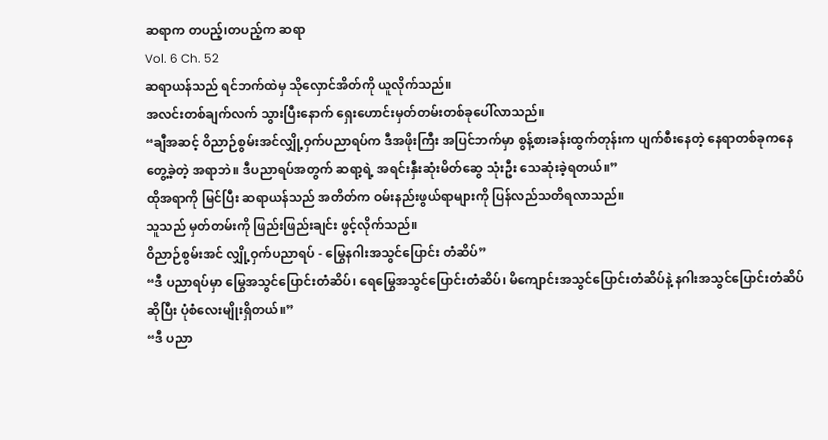ဆရာက တပည့်၊တပည့်က ဆရာ
Vol. 6 Ch. 52
ဆရာယန်သည် ရင်ဘက်ထဲမှ သိုလှောင်အိတ်ကို ယူလိုက်သည်။
အလင်းတစ်ချက်လက် သွားပြီးနောက် ရှေးဟောင်းမှတ်တမ်းတစ်ခုပေါ်လာသည်။
“ချီအဆင့် ဝိညာဉ်စွမ်းအင်လျှို့ဝှက်ပညာရပ်က ဒီအဖိုးကြီး အပြင်ဘက်မှာ စွန့်စားခန်းထွက်တုန်းက ပျက်စီးနေတဲ့ နေရာတစ်ခုကနေ တွေ့ခဲ့တဲ့ အရာဘဲ။ ဒီပညာရပ်အတွက် ဆရာ့ရဲ့ အရင်းနှီးဆုံးမိတ်ဆွေ သုံးဦး သေဆုံးခဲ့ရတယ်။”
ထိုအရာကို မြင်ပြီး ဆရာယန်သည် အတိတ်က ဝမ်းနည်းဖွယ်ရာများကို ပြန်လည်သတိရလာသည်။
သူသည် မှတ်တမ်းကို ဖြည်းဖြည်းချင်း ဖွင့်လိုက်သည်။
ဝိညာဉ်စွမ်းအင် လျှို့ဝှက်ပညာရပ် - မြွေနဂါးအသွင်ပြောင်း တံဆိပ်”
“ဒီ ပညာရပ်မှာ မြွေအသွင်ပြောင်းတံဆိပ်၊ ရေမြွေအသွင်ပြောင်းတံဆိပ်၊ မိကျောင်းအသွင်ပြောင်းတံဆိပ်နဲ့ နဂါးအသွင်ပြောင်းတံဆိပ် ဆိုပြီး ပုံစံလေးမျိုးရှိတယ်။”
“ဒီ ပညာ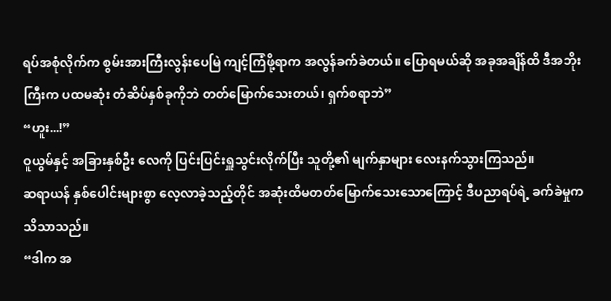ရပ်အစုံလိုက်က စွမ်းအားကြီးလွန်းပေမြဲ ကျင့်ကြံဖို့ရာက အလွန်ခက်ခဲတယ်။ ပြောရမယ်ဆို အခုအချိန်ထိ ဒီအဘိုးကြီးက ပထမဆုံး တံဆိပ်နှစ်ခုကိုဘဲ တတ်မြောက်သေးတယ်၊ ရှက်စရာဘဲ”
“ဟူး...!”
ဝူယွမ်နှင့် အခြားနှစ်ဦး လေကို ပြင်းပြင်းရှူသွင်းလိုက်ပြီး သူတို့၏ မျက်နှာများ လေးနက်သွားကြသည်။
ဆရာယန် နှစ်ပေါင်းများစွာ လေ့လာခဲ့သည့်တိုင် အဆုံးထိမတတ်မြောက်သေးသောကြောင့် ဒီပညာရပ်ရဲ့ ခက်ခဲမှုက သိသာသည်။
“ဒါက အ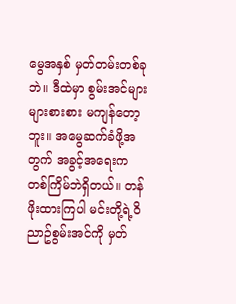မွေအနှစ် မှတ်တမ်းတစ်ခုဘဲ။ ဒီထဲမှာ စွမ်းအင်များများစားစား မကျန်တော့ဘူး။ အမွေဆက်ခံဖို့အတွက် အခွင့်အရေးက တစ်ကြိမ်ဘဲရှိတယ်။ တန်ဖိုးထားကြပါ မင်းတို့ရဲ့၀ိညာဥ်စွမ်းအင်ကို မှတ်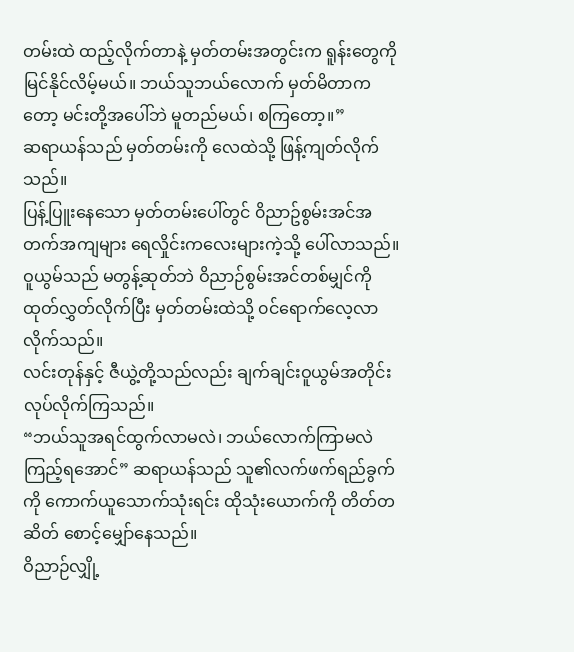တမ်းထဲ ထည့်လိုက်တာနဲ့ မှတ်တမ်းအတွင်းက ရူန်းတွေကို မြင်နိုင်လိမ့်မယ်။ ဘယ်သူဘယ်လောက် မှတ်မိတာကတော့ မင်းတို့အပေါ်ဘဲ မူတည်မယ်၊ စကြတော့။”
ဆရာယန်သည် မှတ်တမ်းကို လေထဲသို့ ဖြန့်ကျတ်လိုက်သည်။
ပြန့်ပြူးနေသော မှတ်တမ်းပေါ်တွင် ၀ိညာဥ်စွမ်းအင်အတက်အကျများ ရေလှိုင်းကလေးများကဲ့သို့ ပေါ်လာသည်။
ဝူယွမ်သည် မတွန့်ဆုတ်ဘဲ ဝိညာဉ်စွမ်းအင်တစ်မျှင်ကို ထုတ်လွှတ်လိုက်ပြီး မှတ်တမ်းထဲသို့ ၀င်ရောက်လေ့လာလိုက်သည်။
လင်းတုန်နှင့် ဇီယွဲ့တို့သည်လည်း ချက်ချင်းဝူယွမ်အတိုင်းလုပ်လိုက်ကြသည်။
“ဘယ်သူအရင်ထွက်လာမလဲ၊ ဘယ်လောက်ကြာမလဲ ကြည့်ရအောင်” ဆရာယန်သည် သူ၏လက်ဖက်ရည်ခွက်ကို ကောက်ယူသောက်သုံးရင်း ထိုသုံးယောက်ကို တိတ်တဆိတ် စောင့်မျှော်နေသည်။
ဝိညာဉ်လျှို့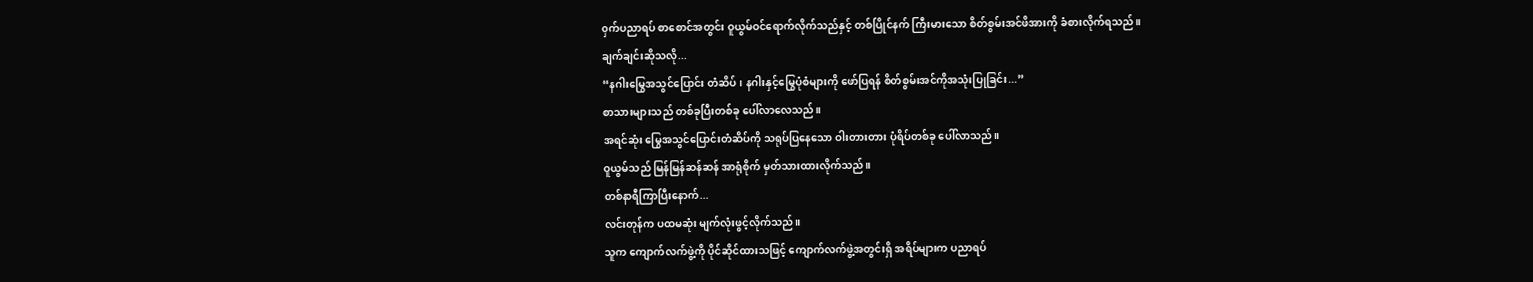၀ှက်ပညာရပ် စာစောင်အတွင်း ဝူယွမ်ဝင်ရောက်လိုက်သည်နှင့် တစ်ပြိုင်နက် ကြီးမားသော စိတ်စွမ်းအင်ဖိအားကို ခံစားလိုက်ရသည်။
ချက်ချင်းဆိုသလို...
“နဂါးမြွေအသွင်ပြောင်း တံဆိပ်၊ နဂါးနှင့်မြွေပုံစံများကို ဖော်ပြရန် စိတ်စွမ်းအင်ကိုအသုံးပြုခြင်း...”
စာသားများသည် တစ်ခုပြီးတစ်ခု ပေါ်လာလေသည်။
အရင်ဆုံး မြွေအသွင်ပြောင်းတံဆိပ်ကို သရုပ်ပြနေသော ဝါးတားတား ပုံရိပ်တစ်ခု ပေါ်လာသည်။
ဝူယွမ်သည် မြန်မြန်ဆန်ဆန် အာရုံစိုက် မှတ်သားထားလိုက်သည်။
တစ်နာရီကြာပြီးနောက်...
လင်းတုန်က ပထမဆုံး မျက်လုံးဖွင့်လိုက်သည်။
သူက ကျောက်လက်ဖွဲ့ကို ပိုင်ဆိုင်ထားသဖြင့် ကျောက်လက်ဖွဲ့အတွင်းရှိ အရိပ်များက ပညာရပ်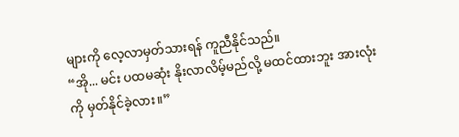များကို လေ့လာမှတ်သားရန် ကူညီနိုင်သည်။
“အို... မင်း ပထမဆုံး နိုးလာလိမ့်မည်လို့ မထင်ထားဘူး အားလုံးကို မှတ်နိုင်ခဲ့လား။”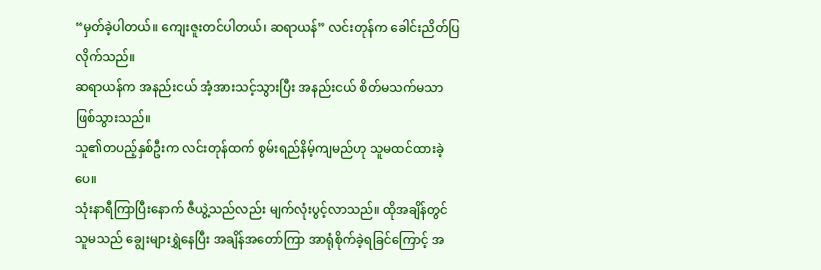“မှတ်ခဲ့ပါတယ်။ ကျေးဇူးတင်ပါတယ်၊ ဆရာယန်” လင်းတုန်က ခေါင်းညိတ်ပြလိုက်သည်။
ဆရာယန်က အနည်းငယ် အံ့အားသင့်သွားပြီး အနည်းငယ် စိတ်မသက်မသာ ဖြစ်သွားသည်။
သူ၏တပည့်နှစ်ဦးက လင်းတုန်ထက် စွမ်းရည်နိမ့်ကျမည်ဟု သူမထင်ထားခဲ့ပေ။
သုံးနာရီကြာပြီးနောက် ဇီယွဲ့သည်လည်း မျက်လုံးပွင့်လာသည်။ ထိုအချိန်တွင် သူမသည် ချွေးများရွှဲနေပြီး အချိန်အတော်ကြာ အာရုံစိုက်ခဲ့ရခြင်ကြောင့် အ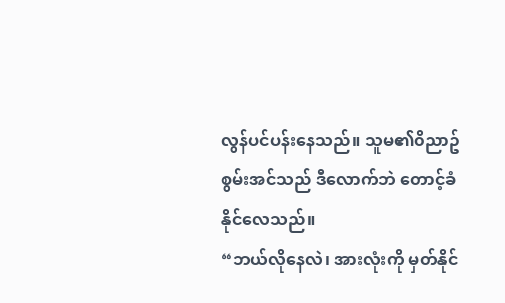လွန်ပင်ပန်းနေသည်။ သူမ၏၀ိညာဥ်စွမ်းအင်သည် ဒီလောက်ဘဲ တောင့်ခံနိုင်လေသည်။
“ဘယ်လိုနေလဲ၊ အားလုံးကို မှတ်နိုင်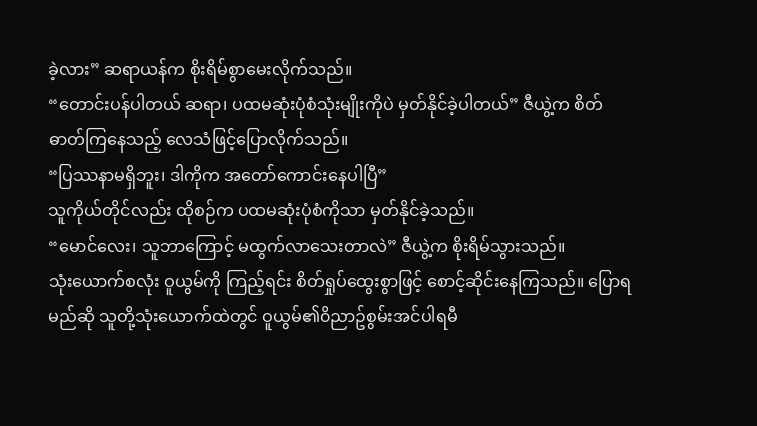ခဲ့လား” ဆရာယန်က စိုးရိမ်စွာမေးလိုက်သည်။
“တောင်းပန်ပါတယ် ဆရာ၊ ပထမဆုံးပုံစံသုံးမျိုးကိုပဲ မှတ်နိုင်ခဲ့ပါတယ်” ဇီယွဲ့က စိတ်ဓာတ်ကြနေသည့် လေသံဖြင့်ပြောလိုက်သည်။
“ပြဿနာမရှိဘူး၊ ဒါကိုက အတော်ကောင်းနေပါပြီ”
သူကိုယ်တိုင်လည်း ထိုစဉ်က ပထမဆုံးပုံစံကိုသာ မှတ်နိုင်ခဲ့သည်။
“မောင်လေး၊ သူဘာကြောင့် မထွက်လာသေးတာလဲ” ဇီယွဲ့က စိုးရိမ်သွားသည်။
သုံးယောက်စလုံး ဝူယွမ်ကို ကြည့်ရင်း စိတ်ရှုပ်ထွေးစွာဖြင့် စောင့်ဆိုင်းနေကြသည်။ ပြောရမည်ဆို သူတို့သုံးယောက်ထဲတွင် ဝူယွမ်၏၀ိညာဥ်စွမ်းအင်ပါရမီ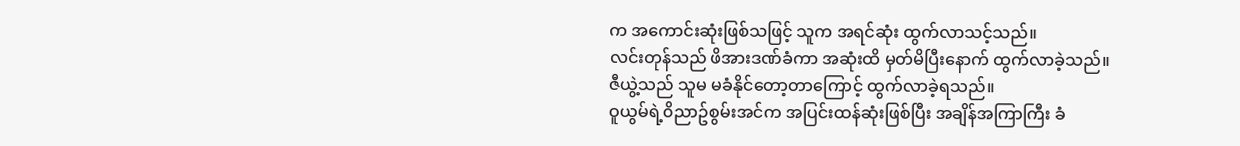က အကောင်းဆုံးဖြစ်သဖြင့် သူက အရင်ဆုံး ထွက်လာသင့်သည်။
လင်းတုန်သည် ဖိအားဒဏ်ခံကာ အဆုံးထိ မှတ်မိပြီးနောက် ထွက်လာခဲ့သည်။
ဇီယွဲ့သည် သူမ မခံနိုင်တော့တာကြောင့် ထွက်လာခဲ့ရသည်။
ဝူယွမ်ရဲ့၀ိညာဥ်စွမ်းအင်က အပြင်းထန်ဆုံးဖြစ်ပြီး အချိန်အကြာကြီး ခံ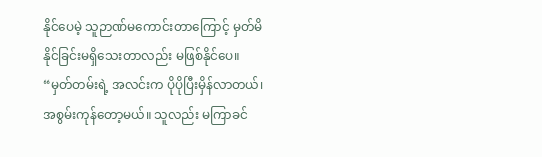နိုင်ပေမဲ့ သူဉာဏ်မကောင်းတာကြောင့် မှတ်မိနိုင်ခြင်းမရှိသေးတာလည်း မဖြစ်နိုင်ပေ။
“မှတ်တမ်းရဲ့ အလင်းက ပိုပိုပြီးမှိန်လာတယ်၊ အစွမ်းကုန်တော့မယ်။ သူလည်း မကြာခင်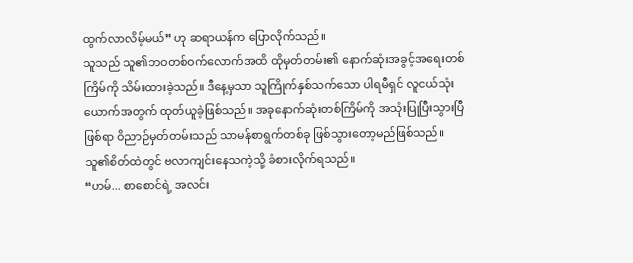ထွက်လာလိမ့်မယ်” ဟု ဆရာယန်က ပြောလိုက်သည်။
သူသည် သူ၏ဘဝတစ်ဝက်လောက်အထိ ထိုမှတ်တမ်း၏ နောက်ဆုံးအခွင့်အရေးတစ်ကြိမ်ကို သိမ်းထားခဲ့သည်။ ဒီနေ့မှသာ သူကြိုက်နှစ်သက်သော ပါရမီရှင် လူငယ်သုံးယောက်အတွက် ထုတ်ယူခဲ့ဖြစ်သည်။ အခုနောက်ဆုံးတစ်ကြိမ်ကို အသုံးပြုပြီးသွားပြီဖြစ်ရာ ဝိညာဉ်မှတ်တမ်းသည် သာမန်စာရွက်တစ်ခု ဖြစ်သွားတော့မည်ဖြစ်သည်။
သူ၏စိတ်ထဲတွင် ဗလာကျင်းနေသကဲ့သို့ ခံစားလိုက်ရသည်။
“ဟမ်... စာစောင်ရဲ့ အလင်း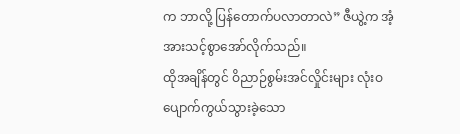က ဘာလို့ ပြန်တောက်ပလာတာလဲ” ဇီယွဲ့က အံ့အားသင့်စွာအော်လိုက်သည်။
ထိုအချိန်တွင် ဝိညာဉ်စွမ်းအင်လှိုင်းများ လုံးဝပျောက်ကွယ်သွားခဲ့သော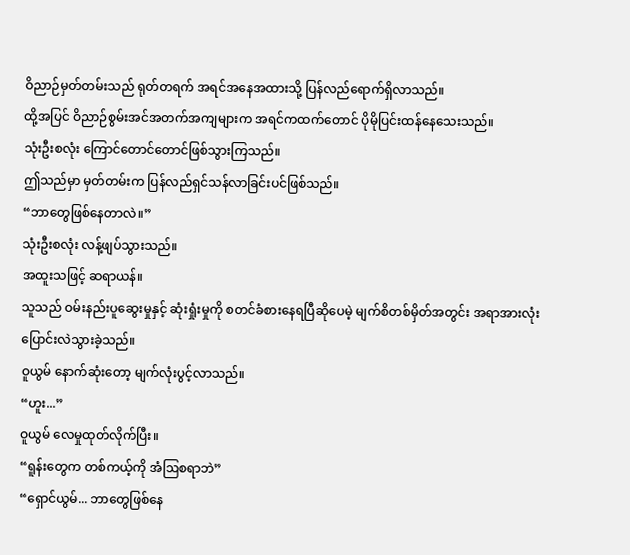ဝိညာဉ်မှတ်တမ်းသည် ရုတ်တရက် အရင်အနေအထားသို့ ပြန်လည်ရောက်ရှိလာသည်။
ထို့အပြင် ဝိညာဉ်စွမ်းအင်အတက်အကျများက အရင်ကထက်တောင် ပိုမိုပြင်းထန်နေသေးသည်။
သုံးဦးစလုံး ကြောင်တောင်တောင်ဖြစ်သွားကြသည်။
ဤသည်မှာ မှတ်တမ်းက ပြန်လည်ရှင်သန်လာခြင်းပင်ဖြစ်သည်။
“ဘာတွေဖြစ်နေတာလဲ။”
သုံးဦးစလုံး လန့်ဖျပ်သွားသည်။
အထူးသဖြင့် ဆရာယန်။
သူသည် ဝမ်းနည်းပူဆွေးမှုနှင့် ဆုံးရှုံးမှုကို စတင်ခံစားနေရပြီဆိုပေမဲ့ မျက်စိတစ်မှိတ်အတွင်း အရာအားလုံး ပြောင်းလဲသွားခဲ့သည်။
ဝူယွမ် နောက်ဆုံးတော့ မျက်လုံးပွင့်လာသည်။
“ဟူး...”
ဝူယွမ် လေမှုထုတ်လိုက်ပြီး။
“ရူန်းတွေက တစ်ကယ့်ကို အံဩစရာဘဲ”
“ရှောင်ယွမ်... ဘာတွေဖြစ်နေ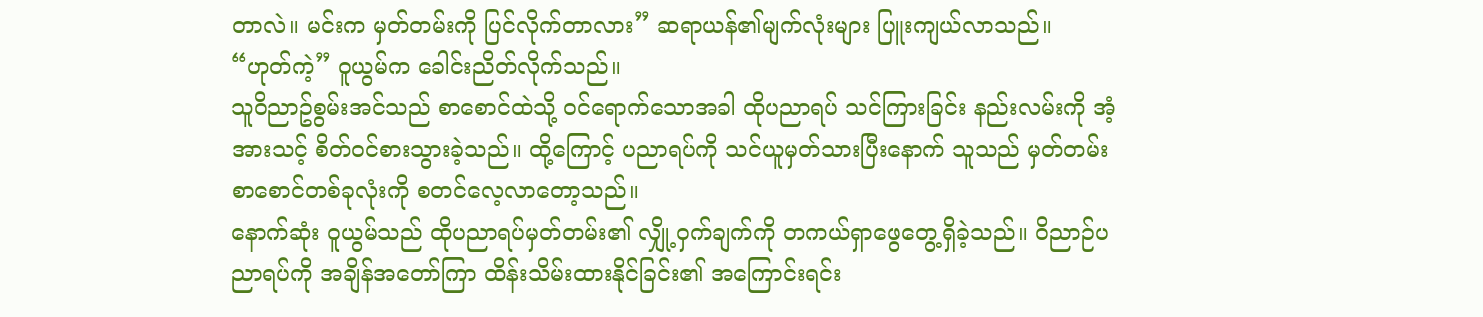တာလဲ။ မင်းက မှတ်တမ်းကို ပြင်လိုက်တာလား” ဆရာယန်၏မျက်လုံးများ ပြူးကျယ်လာသည်။
“ဟုတ်ကဲ့” ဝူယွမ်က ခေါင်းညိတ်လိုက်သည်။
သူ၀ိညာဥ်စွမ်းအင်သည် စာစောင်ထဲသို့ ဝင်ရောက်သောအခါ ထိုပညာရပ် သင်ကြားခြင်း နည်းလမ်းကို အံ့အားသင့် စိတ်၀င်စားသွားခဲ့သည်။ ထို့ကြောင့် ပညာရပ်ကို သင်ယူမှတ်သားပြီးနောက် သူသည် မှတ်တမ်းစာစောင်တစ်ခုလုံးကို စတင်လေ့လာတော့သည်။
နောက်ဆုံး ဝူယွမ်သည် ထိုပညာရပ်မှတ်တမ်း၏ လျှို့ဝှက်ချက်ကို တကယ်ရှာဖွေတွေ့ရှိခဲ့သည်။ ဝိညာဉ်ပညာရပ်ကို အချိန်အတော်ကြာ ထိန်းသိမ်းထားနိုင်ခြင်း၏ အကြောင်းရင်း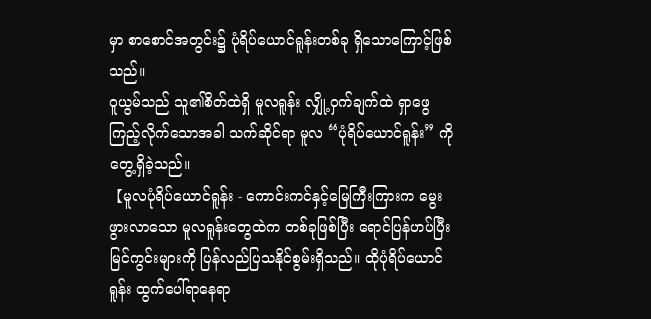မှာ စာစောင်အတွင်း၌ ပုံရိပ်ယောင်ရူန်းတစ်ခု ရှိသောကြောင့်ဖြစ်သည်။
ဝူယွမ်သည် သူ၏စိတ်ထဲရှိ မူလရူန်း လျှို့ဝှက်ချက်ထဲ ရှာဖွေကြည့်လိုက်သောအခါ သက်ဆိုင်ရာ မူလ “ပုံရိပ်ယောင်ရူန်း” ကို တွေ့ရှိခဲ့သည်။
【မူလပုံရိပ်ယောင်ရူန်း - ကောင်းကင်နှင့်မြေကြီးကြားက မွေးဖွားလာသော မူလရူန်းတွေထဲက တစ်ခုဖြစ်ပြီး ရောင်ပြန်ဟပ်ပြီးမြင်ကွင်းများကို ပြန်လည်ပြသနိုင်စွမ်းရှိသည်။ ထိုပုံရိပ်ယောင်ရူန်း ထွက်ပေါ်ရာနေရာ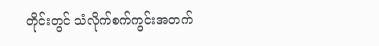တိုင်းတွင် သံလိုက်စက်ကွင်းအတက်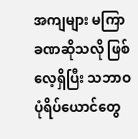အကျများ မကြာခဏဆိုသလို ဖြစ်လေ့ရှိပြီး သဘာဝပုံရိပ်ယောင်တွေ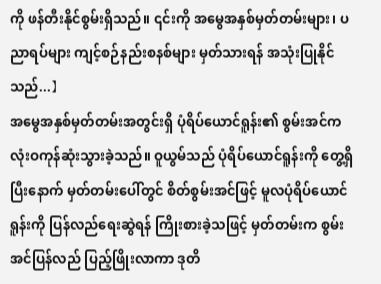ကို ဖန်တီးနိုင်စွမ်းရှိသည်။ ၎င်းကို အမွေအနှစ်မှတ်တမ်းများ၊ ပညာရပ်များ ကျင့်စဉ်နည်းစနစ်များ မှတ်သားရန် အသုံးပြုနိုင်သည်...】
အမွေအနှစ်မှတ်တမ်းအတွင်းရှိ ပုံရိပ်ယောင်ရူန်း၏ စွမ်းအင်က လုံးဝကုန်ဆုံးသွားခဲ့သည်။ ဝူယွမ်သည် ပုံရိပ်ယောင်ရူန်းကို တွေ့ရှိပြီးနောက် မှတ်တမ်းပေါ်တွင် စိတ်စွမ်းအင်ဖြင့် မူလပုံရိပ်ယောင်ရူန်းကို ပြန်လည်ရေးဆွဲရန် ကြိုးစားခဲ့သဖြင့် မှတ်တမ်းက စွမ်းအင်ပြန်လည် ပြည့်ဖြိုးလာကာ ဒုတိ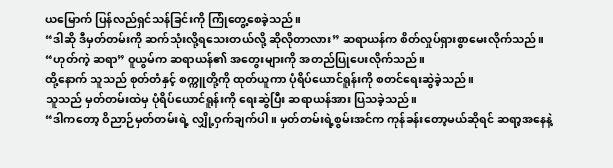ယမြောက် ပြန်လည်ရှင်သန်ခြင်းကို ကြုံတွေ့စေခဲ့သည်။
“ဒါဆို ဒီမှတ်တမ်းကို ဆက်သုံးလို့ရသေးတယ်လို့ ဆိုလိုတာလား” ဆရာယန်က စိတ်လှုပ်ရှားစွာမေးလိုက်သည်။
“ဟုတ်ကဲ့ ဆရာ” ဝူယွမ်က ဆရာယန်၏ အတွေးများကို အတည်ပြုပေးလိုက်သည်။
ထို့နောက် သူသည် စုတ်တံနှင့် စက္ကူတို့ကို ထုတ်ယူကာ ပုံရိပ်ယောင်ရူန်းကို စတင်ရေးဆွဲခဲ့သည်။
သူသည် မှတ်တမ်းထဲမှ ပုံရိပ်ယောင်ရူန်းကို ရေးဆွဲပြီး ဆရာယန်အား ပြသခဲ့သည်။
“ဒါကတော့ ဝိညာဉ်မှတ်တမ်းရဲ့ လျှို့ဝှက်ချက်ပါ။ မှတ်တမ်းရဲ့စွမ်းအင်က ကုန်ခန်းတော့မယ်ဆိုရင် ဆရာ့အနေနဲ့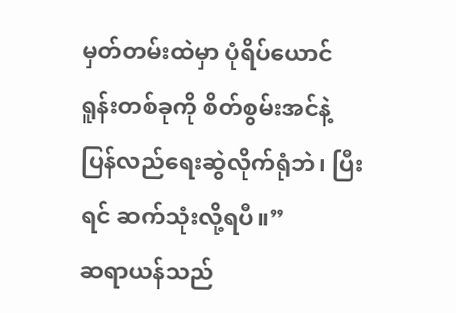မှတ်တမ်းထဲမှာ ပုံရိပ်ယောင်ရူန်းတစ်ခုကို စိတ်စွမ်းအင်နဲ့ ပြန်လည်ရေးဆွဲလိုက်ရုံဘဲ၊ ပြီးရင် ဆက်သုံးလို့ရပီ။”
ဆရာယန်သည်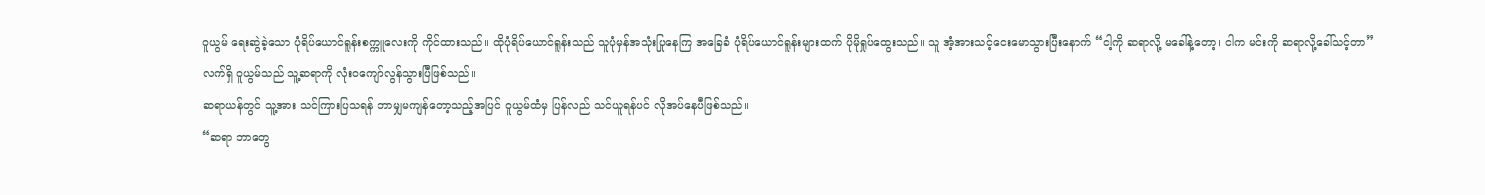ဝူယွမ် ရေးဆွဲခဲ့သော ပုံရိပ်ယောင်ရူန်းစက္ကူလေးကို ကိုင်ထားသည်။ ထိုပုံရိပ်ယောင်ရူန်းသည် သူပုံမှန်အသုံးပြုနေကြ အခြေခံ ပုံရိပ်ယောင်ရူန်းများထက် ပိုမိုရှုပ်ထွေးသည်။ သူ အံ့အားသင့်ငေးမောသွားပြီးနောက် “ငါ့ကို ဆရာလို့ မခေါ်နဲ့တော့၊ ငါက မင်းကို ဆရာလို့ခေါ်သင့်တာ”
လက်ရှိ ဝူယွမ်သည် သူ့ဆရာကို လုံးဝကျော်လွန်သွားပြီဖြစ်သည်။
ဆရာယန်တွင် သူ့အား သင်ကြားပြသရန် ဘာမျှမကျန်တော့သည့်အပြင် ဝူယွမ်ထံမှ ပြန်လည် သင်ယူရန်ပင် လိုအပ်နေပီဖြစ်သည်။
“ဆရာ ဘာတွေ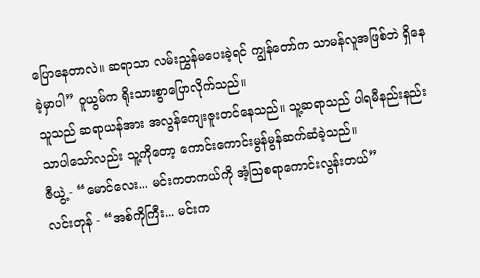ပြောနေတာလဲ။ ဆရာသာ လမ်းညွှန်မပေးခဲ့ရင် ကျွန်တော်က သာမန်လူအဖြစ်ဘဲ ရှိနေခဲ့မှာပါ” ဝူယွမ်က ရိုးသားစွာပြောလိုက်သည်။
သူသည် ဆရာယန်အား အလွန်ကျေးဇူးတင်နေသည်။ သူ့ဆရာသည် ပါရမီနည်းနည်းသာပါသော်လည်း သူ့ကိုတော့ ကောင်းကောင်းမွန်မွန်ဆက်ဆံခဲ့သည်။
ဇီယွဲ့ - “မောင်လေး... မင်းကတကယ်ကို အံ့ဩစရာကောင်းလွန်းတယ်”
လင်းတုန် - “အစ်ကိုကြီး... မင်းက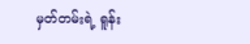မှတ်တမ်းရဲ့ ရူန်း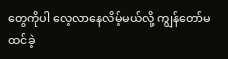တွေကိုပါ လေ့လာနေလိမ့်မယ်လို့ ကျွန်တော်မထင်ခဲ့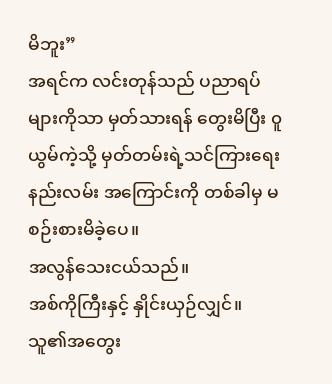မိဘူး”
အရင်က လင်းတုန်သည် ပညာရပ်များကိုသာ မှတ်သားရန် တွေးမိပြီး ၀ူယွမ်ကဲ့သို့ မှတ်တမ်းရဲ့သင်ကြားရေးနည်းလမ်း အကြောင်းကို တစ်ခါမှ မစဉ်းစားမိခဲ့ပေ။
အလွန်သေးငယ်သည်။
အစ်ကိုကြီးနှင့် နှိုင်းယှဉ်လျှင်။
သူ၏အတွေး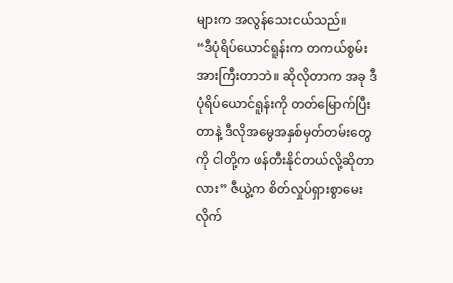များက အလွန်သေးငယ်သည်။
“ဒီပုံရိပ်ယောင်ရူန်းက တကယ်စွမ်းအားကြီးတာဘဲ။ ဆိုလိုတာက အခု ဒီပုံရိပ်ယောင်ရူန်းကို တတ်မြောက်ပြီးတာနဲ့ ဒီလိုအမွေအနှစ်မှတ်တမ်းတွေကို ငါတို့က ဖန်တီးနိုင်တယ်လို့ဆိုတာလား” ဇီယွဲ့က စိတ်လှုပ်ရှားစွာမေးလိုက်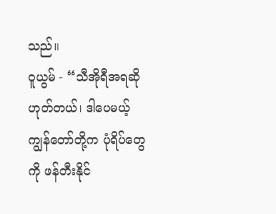သည်။
ဝူယွမ် - “သီအိုရီအရဆို ဟုတ်တယ်၊ ဒါပေမယ့် ကျွန်တော်တို့က ပုံရိပ်တွေကို ဖန်တီးနိုင်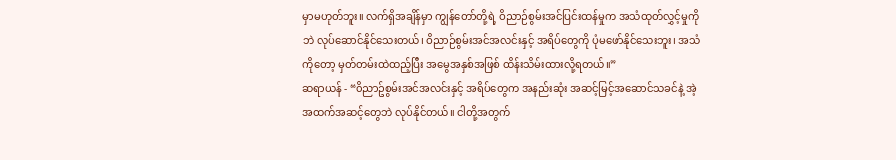မှာမဟုတ်ဘူး။ လက်ရှိအချိန်မှာ ကျွန်တော်တို့ရဲ့ ဝိညာဉ်စွမ်းအင်ပြင်းထန်မှုက အသံထုတ်လွှင့်မှုကိုဘဲ လုပ်ဆောင်နိုင်သေးတယ်၊ ဝိညာဉ်စွမ်းအင်အလင်းနှင့် အရိပ်တွေကို ပုံမဖော်နိုင်သေးဘူး၊ အသံကိုတော့ မှတ်တမ်းထဲထည့်ပြီး အမွေအနှစ်အဖြစ် ထိန်းသိမ်းထားလို့ရတယ်။”
ဆရာယန် - “၀ိညာဥ်စွမ်းအင်အလင်းနှင့် အရိပ်တွေက အနည်းဆုံး အဆင့်မြင့်အဆောင်သခင်နဲ့ အဲ့အထက်အဆင့်တွေဘဲ လုပ်နိုင်တယ်။ ငါတို့အတွက်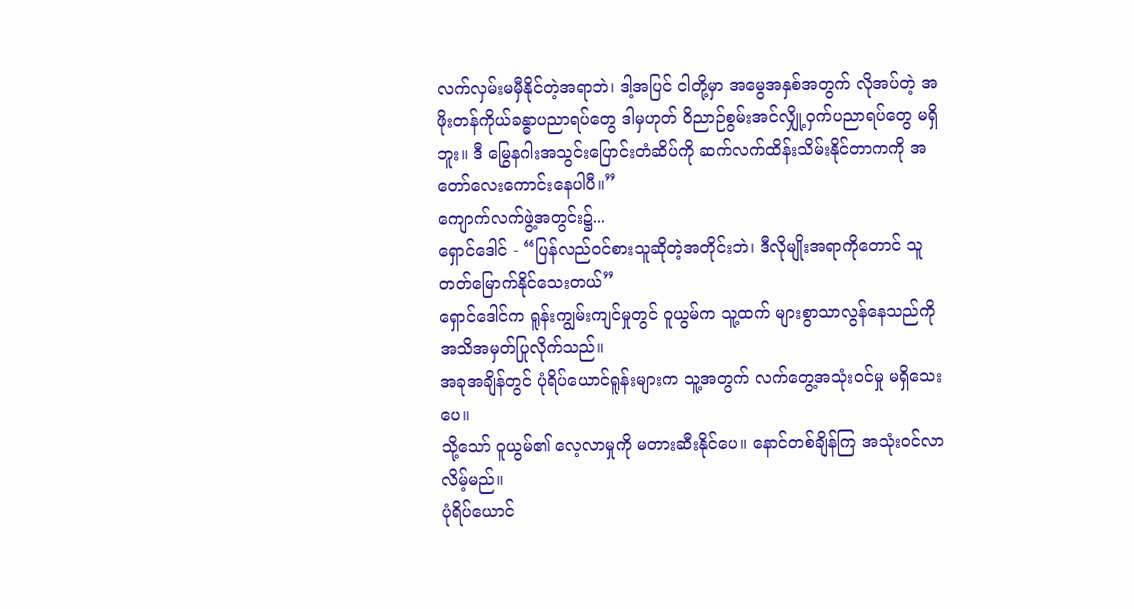လက်လှမ်းမမှီနိုင်တဲ့အရာဘဲ၊ ဒါ့အပြင် ငါတို့မှာ အမွေအနှစ်အတွက် လိုအပ်တဲ့ အဖိုးတန်ကိုယ်ခန္ဓာပညာရပ်တွေ ဒါမှဟုတ် ဝိညာဉ်စွမ်းအင်လျှို့ဝှက်ပညာရပ်တွေ မရှိဘူး။ ဒီ မြွေနဂါးအသွင်းပြောင်းတံဆိပ်ကို ဆက်လက်ထိန်းသိမ်းနိုင်တာကကို အတော်လေးကောင်းနေပါပီ။”
ကျောက်လက်ဖွဲ့အတွင်း၌...
ရှောင်ဒေါင် - “ပြန်လည်၀င်စားသူဆိုတဲ့အတိုင်းဘဲ၊ ဒီလိုမျိုးအရာကိုတောင် သူတတ်မြောက်နိုင်သေးတယ်”
ရှောင်ဒေါင်က ရူန်းကျွမ်းကျင်မှုတွင် ဝူယွမ်က သူ့ထက် များစွာသာလွန်နေသည်ကို အသိအမှတ်ပြုလိုက်သည်။
အခုအချိန်တွင် ပုံရိပ်ယောင်ရူန်းများက သူ့အတွက် လက်တွေ့အသုံးဝင်မှု မရှိသေးပေ။
သို့သော် ဝူယွမ်၏ လေ့လာမှုကို မတားဆီးနိုင်ပေ။ နောင်တစ်ချိန်ကြ အသုံးဝင်လာလိမ့်မည်။
ပုံရိပ်ယောင်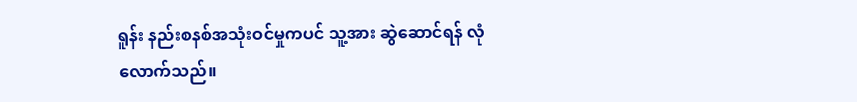ရူန်း နည်းစနစ်အသုံးဝင်မှုကပင် သူ့အား ဆွဲဆောင်ရန် လုံလောက်သည်။